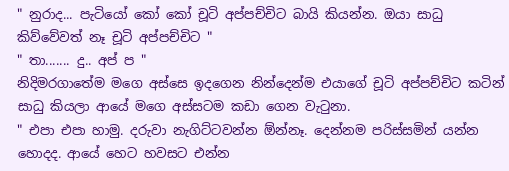" නුරාද... පැටියෝ කෝ කෝ චූටි අප්පච්චිට බායි කියන්න. ඔයා සාධු කිව්වේවත් නෑ චූටි අප්පච්චිට "
" තා....... දු.. අප් ප "
නිදිමරගාතේම මගෙ අස්සෙ ඉදගෙන නින්දෙන්ම එයාගේ චූටි අප්පච්චිට කටින් සාධු කියලා ආයේ මගෙ අස්සටම කඩා ගෙන වැටුනා.
" එපා එපා හාමු. දරුවා නැගිට්ටවන්න ඕන්නෑ. දෙන්නම පරිස්සමින් යන්න හොදද. ආයේ හෙට හවසට එන්න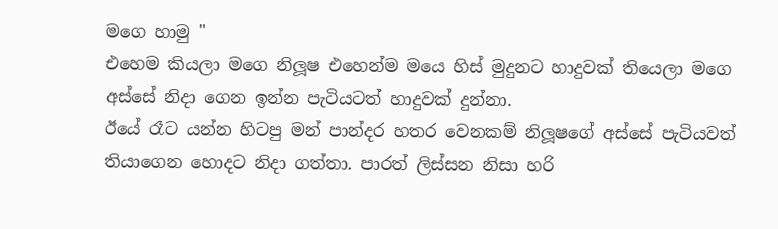මගෙ හාමු "
එහෙම කියලා මගෙ නිලූෂ එහෙන්ම මයෙ හිස් මුදුනට හාදුවක් තියෙලා මගෙ අස්සේ නිදා ගෙන ඉන්න පැටියටත් හාදුවක් දුන්නා.
ඊයේ රෑට යන්න හිටපු මන් පාන්දර හතර වෙනකම් නිලූෂගේ අස්සේ පැටියවත් තියාගෙන හොදට නිදා ගත්තා. පාරත් ලිස්සන නිසා හරි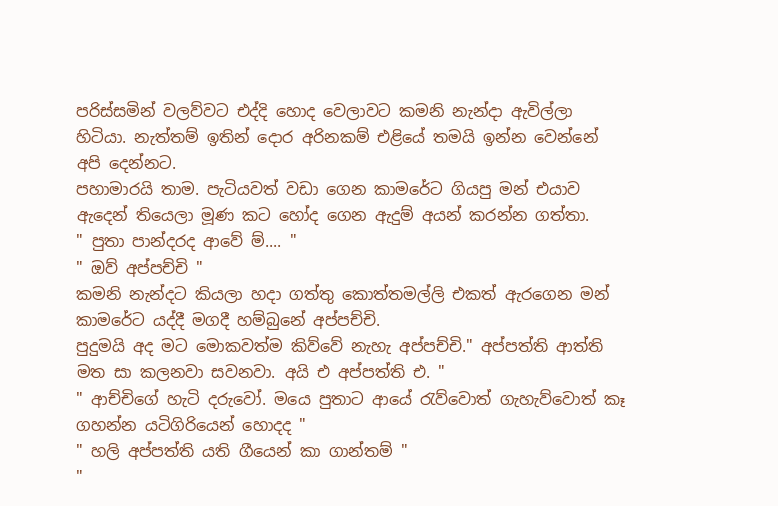පරිස්සමින් වලව්වට එද්දි හොද වෙලාවට කමනි නැන්දා ඇවිල්ලා හිටියා. නැත්තම් ඉතින් දොර අරිනකම් එළියේ තමයි ඉන්න වෙන්නේ අපි දෙන්නට.
පහාමාරයි තාම. පැටියවත් වඩා ගෙන කාමරේට ගියපු මන් එයාව ඇදෙන් තියෙලා මූණ කට හෝද ගෙන ඇදුම් අයන් කරන්න ගත්තා.
" පුතා පාන්දරද ආවේ ම්.... "
" ඔව් අප්පච්චි "
කමනි නැන්දට කියලා හදා ගත්තු කොත්තමල්ලි එකත් ඇරගෙන මන් කාමරේට යද්දී මගදී හම්බුනේ අප්පච්චි.
පුදුමයි අද මට මොකවත්ම කිව්වේ නැහැ අප්පච්චි." අප්පත්ති ආත්ති මත සා කලනවා සවනවා. අයි එ අප්පත්ති එ. "
" ආච්චිගේ හැටි දරුවෝ. මයෙ පුතාට ආයේ රැව්වොත් ගැහැව්වොත් කෑ ගහන්න යටිගිරියෙන් හොදද "
" හලි අප්පත්ති යති ගීයෙන් කා ගාන්තම් "
"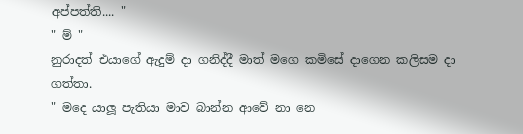අප්පත්ති.... "
" ම් "
නුරාදත් එයාගේ ඇදුම් දා ගනිද්දී මාත් මගෙ කමිසේ දාගෙන කලිසම දා ගත්තා.
" මදෙ යාලූ පැතියා මාව බාන්න ආවේ නා නෙ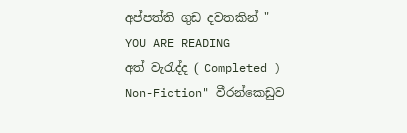අප්පත්ති ගුඩ දවතකින් "
YOU ARE READING
අත් වැරැද්ද ( Completed )
Non-Fiction" වීරන්කෙඩුව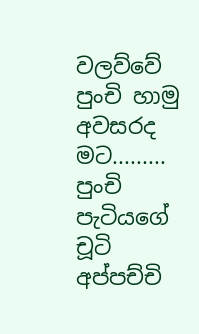වලව්වේ පුංචි හාමු අවසරද මට......... පුංචි පැටියගේ චූටි අප්පච්චි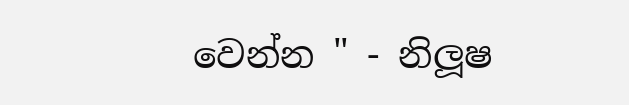වෙන්න " - නිලූෂ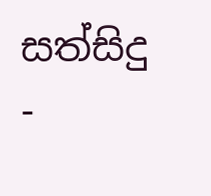සත්සිදු -